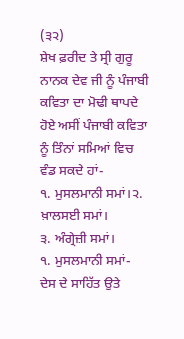(੩੨)
ਸ਼ੇਖ ਫ਼ਰੀਦ ਤੇ ਸ੍ਰੀ ਗੁਰੂ ਨਾਨਕ ਦੇਵ ਜੀ ਨੂੰ ਪੰਜਾਬੀ ਕਵਿਤਾ ਦਾ ਮੋਢੀ ਥਾਪਦੇ ਹੋਏ ਅਸੀਂ ਪੰਜਾਬੀ ਕਵਿਤਾ ਨੂੰ ਤਿੰਨਾਂ ਸਮਿਆਂ ਵਿਚ ਵੰਡ ਸਕਦੇ ਹਾਂ-
੧. ਮੁਸਲਮਾਨੀ ਸਮਾਂ।੨. ਖ਼ਾਲਸਈ ਸਮਾਂ।
੩. ਅੰਗ੍ਰੇਜ਼ੀ ਸਮਾਂ।
੧. ਮੁਸਲਮਾਨੀ ਸਮਾਂ-
ਦੇਸ ਦੇ ਸਾਹਿੱਤ ਉਤੇ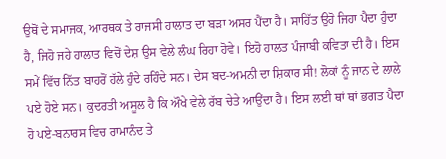ਉਥੋਂ ਦੇ ਸਮਾਜਕ, ਆਰਥਕ ਤੇ ਰਾਜਸੀ ਹਾਲਾਤ ਦਾ ਬੜਾ ਅਸਰ ਪੈਂਦਾ ਹੈ। ਸਾਹਿੱਤ ਉਹੋ ਜਿਹਾ ਪੈਦਾ ਹੁੰਦਾ ਹੈ, ਜਿਹੋ ਜਹੇ ਹਾਲਾਤ ਵਿਚੋਂ ਦੇਸ਼ ਉਸ ਵੇਲੇ ਲੰਘ ਰਿਹਾ ਹੋਵੇ। ਇਹੋ ਹਾਲਤ ਪੰਜਾਬੀ ਕਵਿਤਾ ਦੀ ਹੈ। ਇਸ ਸਮੇਂ ਵਿੱਚ ਨਿੱਤ ਬਾਹਰੋਂ ਹੱਲੇ ਹੁੰਦੇ ਰਹਿੰਦੇ ਸਨ। ਦੇਸ ਬਦ-ਅਮਨੀ ਦਾ ਸ਼ਿਕਾਰ ਸੀ! ਲੋਕਾਂ ਨੂੰ ਜਾਨ ਦੇ ਲਾਲੇ ਪਏ ਹੋਏ ਸਨ। ਕੁਦਰਤੀ ਅਸੂਲ ਹੈ ਕਿ ਔਖੇ ਵੇਲੇ ਰੱਬ ਚੇਤੇ ਆਉਂਦਾ ਹੈ। ਇਸ ਲਈ ਥਾਂ ਥਾਂ ਭਗਤ ਪੈਦਾ ਹੋ ਪਏ-ਬਨਾਰਸ ਵਿਚ ਰਾਮਾਨੰਦ ਤੇ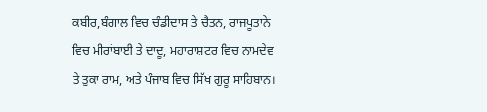ਕਬੀਰ,ਬੰਗਾਲ ਵਿਚ ਚੰਡੀਦਾਸ ਤੇ ਚੈਤਨ, ਰਾਜਪੂਤਾਨੇ ਵਿਚ ਮੀਰਾਂਬਾਈ ਤੇ ਦਾਦੂ, ਮਹਾਰਾਸ਼ਟਰ ਵਿਚ ਨਾਮਦੇਵ ਤੇ ਤੁਕਾ ਰਾਮ, ਅਤੇ ਪੰਜਾਬ ਵਿਚ ਸਿੱਖ ਗੁਰੂ ਸਾਹਿਬਾਨ।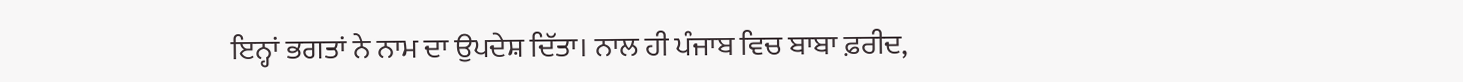ਇਨ੍ਹਾਂ ਭਗਤਾਂ ਨੇ ਨਾਮ ਦਾ ਉਪਦੇਸ਼ ਦਿੱਤਾ। ਨਾਲ ਹੀ ਪੰਜਾਬ ਵਿਚ ਬਾਬਾ ਫ਼ਰੀਦ,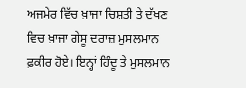ਅਜਮੇਰ ਵਿੱਚ ਖ਼ਾਜਾ ਚਿਸ਼ਤੀ ਤੇ ਦੱਖਣ ਵਿਚ ਖ਼ਾਜਾ ਗੇਸੂ ਦਰਾਜ਼ ਮੁਸਲਮਾਨ ਫ਼ਕੀਰ ਹੋਏ। ਇਨ੍ਹਾਂ ਹਿੰਦੂ ਤੇ ਮੁਸਲਮਾਨ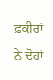ਫ਼ਕੀਰਾਂ ਨੇ ਦੋਹਾਂ